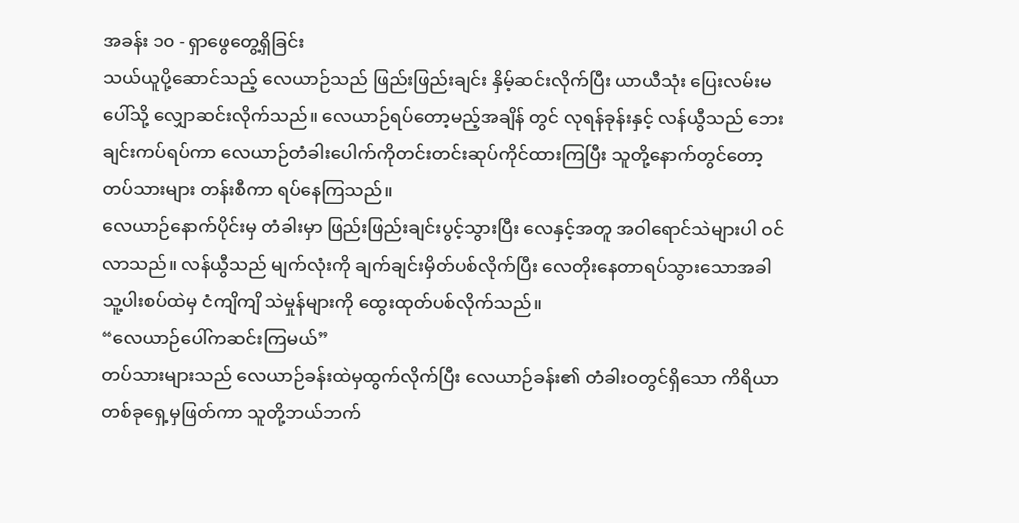အခန်း ၁၀ - ရှာဖွေတွေ့ရှိခြင်း
သယ်ယူပို့ဆောင်သည့် လေယာဉ်သည် ဖြည်းဖြည်းချင်း နှိမ့်ဆင်းလိုက်ပြီး ယာယီသုံး ပြေးလမ်းမပေါ်သို့ လျှောဆင်းလိုက်သည်။ လေယာဉ်ရပ်တော့မည့်အချိန် တွင် လုရန်ခုန်းနှင့် လန်ယွီသည် ဘေးချင်းကပ်ရပ်ကာ လေယာဉ်တံခါးပေါက်ကိုတင်းတင်းဆုပ်ကိုင်ထားကြပြီး သူတို့နောက်တွင်တော့ တပ်သားများ တန်းစီကာ ရပ်နေကြသည်။
လေယာဉ်နောက်ပိုင်းမှ တံခါးမှာ ဖြည်းဖြည်းချင်းပွင့်သွားပြီး လေနှင့်အတူ အဝါရောင်သဲများပါ ဝင်လာသည်။ လန်ယွီသည် မျက်လုံးကို ချက်ချင်းမှိတ်ပစ်လိုက်ပြီး လေတိုးနေတာရပ်သွားသောအခါ သူ့ပါးစပ်ထဲမှ ငံကျိကျိ သဲမှုန်များကို ထွေးထုတ်ပစ်လိုက်သည်။
“လေယာဉ်ပေါ်ကဆင်းကြမယ်”
တပ်သားများသည် လေယာဉ်ခန်းထဲမှထွက်လိုက်ပြီး လေယာဉ်ခန်း၏ တံခါးဝတွင်ရှိသော ကိရိယာတစ်ခုရှေ့မှဖြတ်ကာ သူတို့ဘယ်ဘက်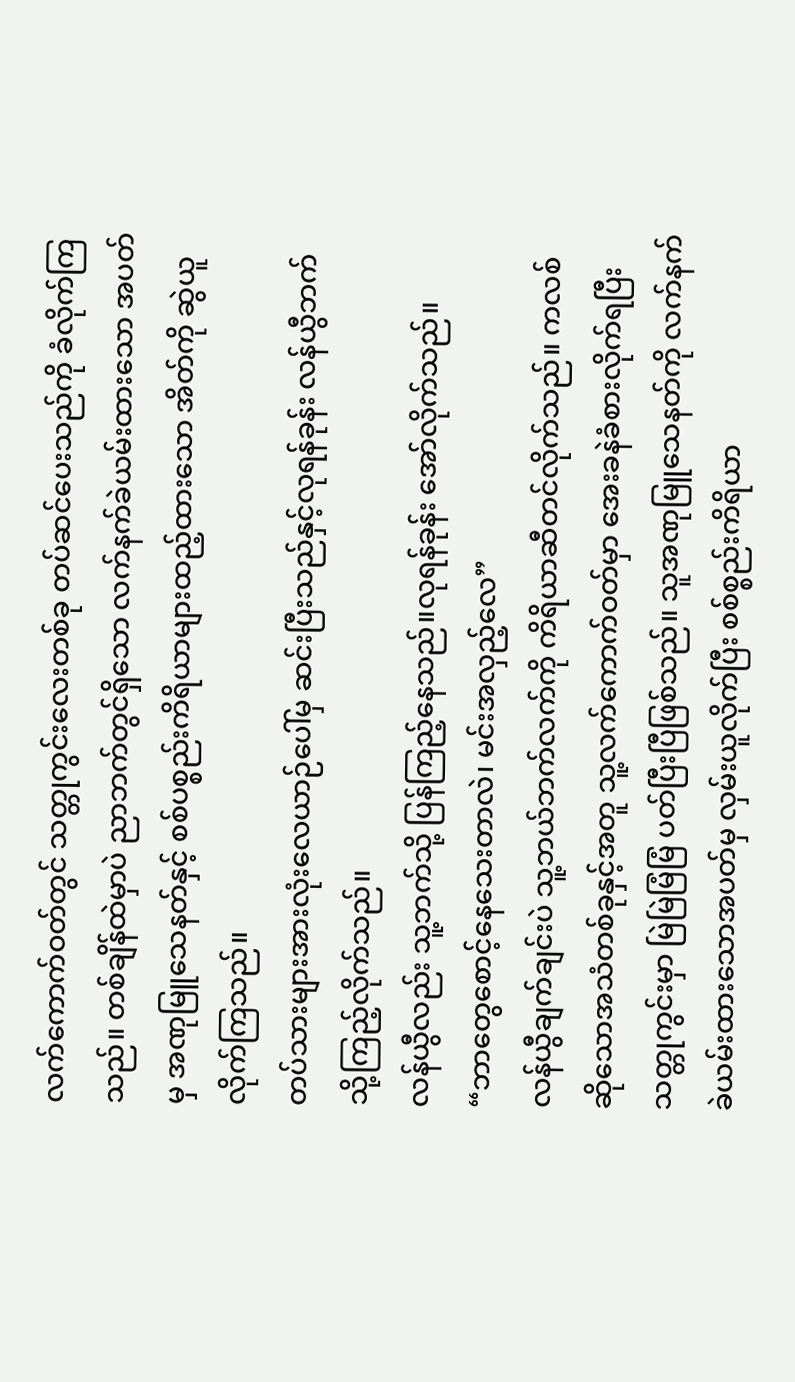လက်ကောက်ဝတ်တွင် သတ္တုကွင်းလေးတစ်ခု တပ်ဆင်ပေးသည်ကို ခံလိုက်ကြသည်။ တစ်ချိန်ထဲမှာပဲ ညာဘက်တွင်ရှိသော လက်နက်ခဲယမ်းထားသော အပတ်မှ အဏုမြူသေနတ်နှင့် စစ်ပစ္စည်းကိရိယာများထည့်ထားသော အိတ်ကို ဆွဲယူလိုက်ကြသည်။
တပ်သားများအားလုံးလေယာဉ်ပေါ်မှ ဆင်းပြီးသည်နှင့်လုရန်ခုန်း လန်ယွီဘက်သို့ကြည့်လိုက်သည်။
လန်ယွီလည်း သူ့ဘက်သို့ ပြန်ကြည့်နေသည်။လုရန်ခုန်း အော်လိုက်သည်။
“ဘာတွေစောင့်နေသေးတာလဲ၊ မင်းအလှည့်လေ”
လန်ယွီချက်ချင်းပဲ သူ့ဘယ်ဘက်လက်ကို ကိရိယာဆီတင်လိုက်သည်။ ကလစ်ဆိုသောအသံတစ်ခုနှင့်အတူ သူ့လက်ကောက်ဝတ်မှာ အေးခနဲခံစားလိုက်ရပြီး သတ္တုကွင်းမှာ မြဲမြဲမြံမြံ ပတ်ပြီးပြီဖြစ်သည်။ သူအဏုမြူသေနတ်ကို လက်နက်ခဲယမ်းထားသောအပတ်မှ လှမ်းယူလိုက်ပြီး စစ်စ္စည်းကိရိယာ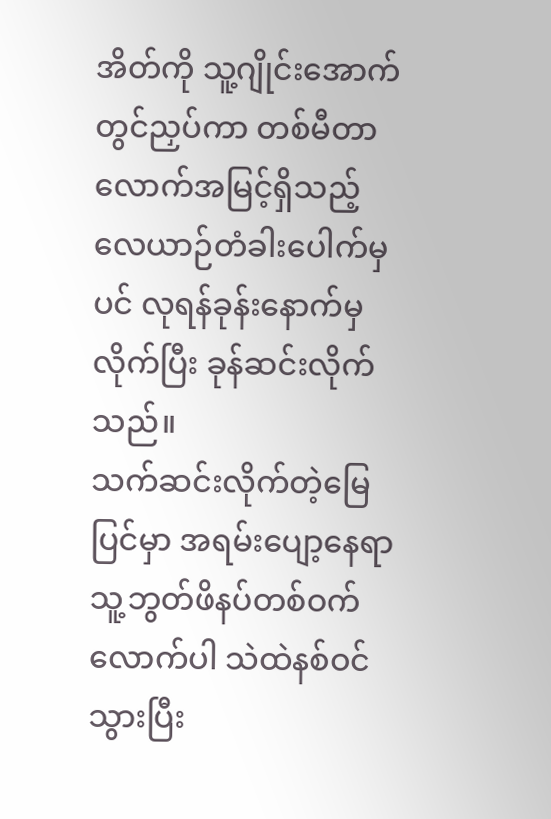အိတ်ကို သူ့ဂျိုင်းအောက်တွင်ညှပ်ကာ တစ်မီတာလောက်အမြင့်ရှိသည့် လေယာဉ်တံခါးပေါက်မှပင် လုရန်ခုန်းနောက်မှလိုက်ပြီး ခုန်ဆင်းလိုက်သည်။
သက်ဆင်းလိုက်တဲ့မြေပြင်မှာ အရမ်းပျော့နေရာ သူ့ဘွတ်ဖိနပ်တစ်ဝက်လောက်ပါ သဲထဲနစ်ဝင်သွားပြီး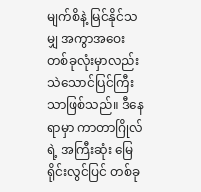မျက်စိနဲ့ မြင်နိုင်သမျှ အကွာအဝေးတစ်ခုလုံးမှာလည်း သဲသောင်ပြင်ကြီးသာဖြစ်သည်။ ဒီနေရာမှာ ကာတာဂြိုလ်ရဲ့ အကြီးဆုံး မြေရိုင်းလွင်ပြင် တစ်ခု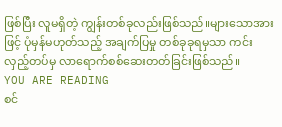ဖြစ်ပြီး လူမရှိတဲ့ ကျွန်းတစ်ခုလည်းဖြစ်သည်။များသောအားဖြင့် ပုံမှန်မဟုတ်သည့် အချက်ပြမှု တစ်ခုခုရမှသာ ကင်းလှည့်တပ်မှ လာရောက်စစ်ဆေးတတ်ခြင်းဖြစ်သည်။
YOU ARE READING
စင်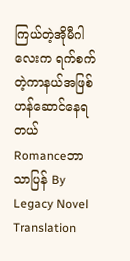ကြယ်တဲ့အိုမီဂါလေးက ရက်စက်တဲ့ကာနယ်အဖြစ် ဟန်ဆောင်နေရတယ်
Romanceဘာသာပြန် By Legacy Novel Translation